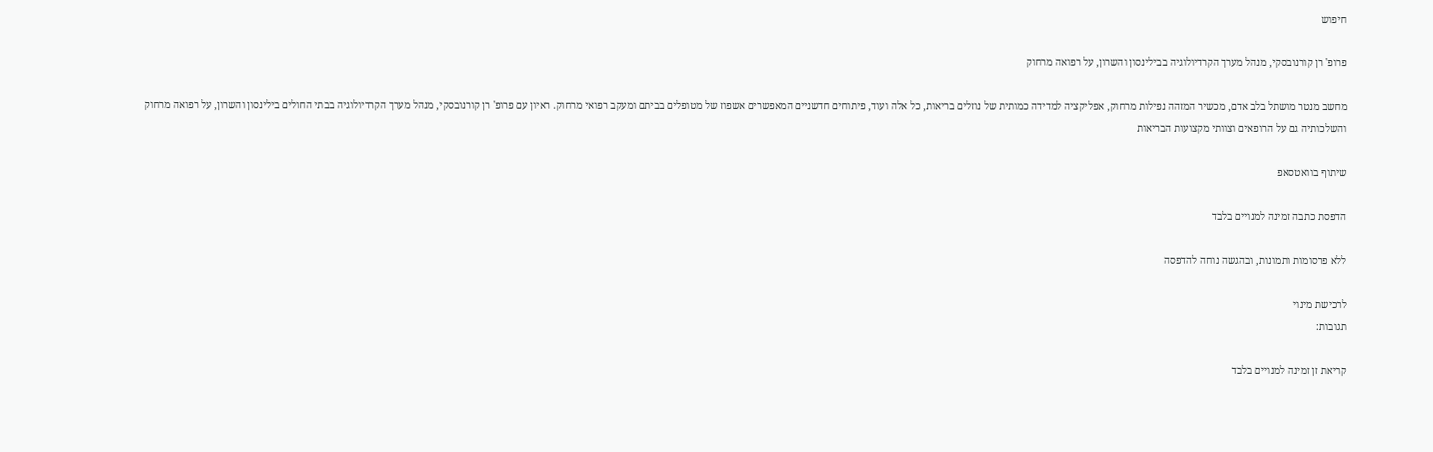חיפוש

פרופ' רן קורנובסקי, מנהל מערך הקרדיולוגיה בבילינסון והשרון, על רפואה מרחוק

מחשב מנטר מושתל בלב אדם, מכשיר המזהה נפילות מרחוק, אפליקציה למדידה כמותית של נוזלים בריאות, כל אלה ועוד, פיתוחים חדשניים המאפשרים אשפוז של מטופלים בביתם ומעקב רפואי מרחוק. ראיון עם פרופ' רן קורנובסקי, מנהל מערך הקרדיולוגיה בבתי החולים בילינסון והשרון, על רפואה מרחוק והשלכותיה גם על הרופאים וצוותי מקצועות הבריאות

שיתוף בוואטסאפ

הדפסת כתבה זמינה למנויים בלבד

ללא פרסומות ותמונות, ובהגשה נוחה להדפסה

לרכישת מינוי
תגובות:

קריאת זן זמינה למנויים בלבד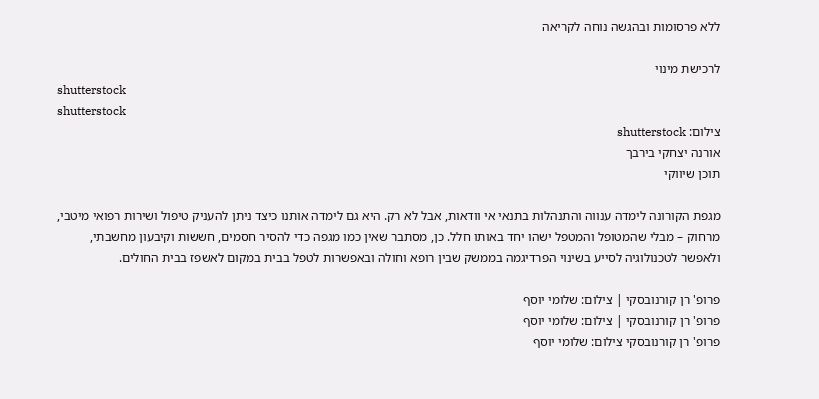ללא פרסומות ובהגשה נוחה לקריאה

לרכישת מינוי
shutterstock
shutterstock
צילום: shutterstock
אורנה יצחקי בירבך
תוכן שיווקי

מגפת הקורונה לימדה ענווה והתנהלות בתנאי אי וודאות, אבל לא רק. היא גם לימדה אותנו כיצד ניתן להעניק טיפול ושירות רפואי מיטבי, מרחוק – מבלי שהמטופל והמטפל ישהו יחד באותו חלל. כן, מסתבר שאין כמו מגפה כדי להסיר חסמים, חששות וקיבעון מחשבתי, ולאפשר לטכנולוגיה לסייע בשינוי הפרדיגמה בממשק שבין רופא וחולה ובאפשרות לטפל בבית במקום לאשפז בבית החולים.

פרופ' רן קורנובסקי | צילום: שלומי יוסף
פרופ' רן קורנובסקי | צילום: שלומי יוסף
פרופ' רן קורנובסקי צילום: שלומי יוסף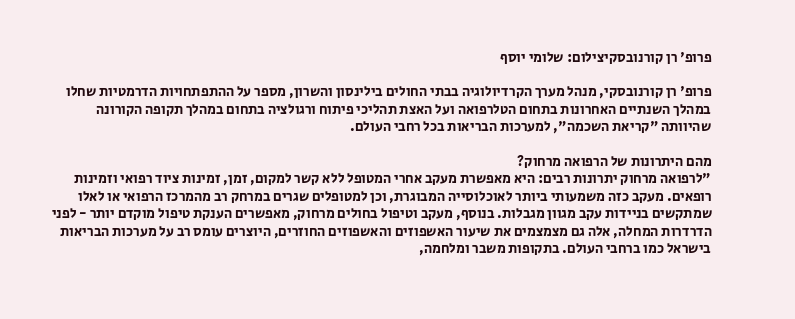פרופ' רן קורנובסקיצילום: שלומי יוסף

פרופ' רן קורנובסקי, מנהל מערך הקרדיולוגיה בבתי החולים בילינסון והשרון, מספר על ההתפתחויות הדרמטיות שחלו במהלך השנתיים האחרונות בתחום הטלרפואה ועל האצת תהליכי פיתוח ורגולציה בתחום במהלך תקופה הקורונה שהיוותה "קריאת השכמה", למערכות הבריאות בכל רחבי העולם.

מהם היתרונות של הרפואה מרחוק?
"לרפואה מרחוק יתרונות רבים: היא מאפשרת מעקב אחרי המטופל ללא קשר למקום, זמן, זמינות ציוד רפואי וזמינות רופאים. מעקב כזה משמעותי ביותר לאוכלוסייה המבוגרת, וכן למטופלים שגרים במרחק רב מהמרכז הרפואי או לאלו שמתקשים בניידות עקב מגוון מגבלות. בנוסף, מעקב וטיפול בחולים מרחוק, מאפשרים הענקת טיפול מוקדם יותר - לפני הדרדרות המחלה, אלה גם מצמצמים את שיעור האשפוזים והאשפוזים החוזרים, היוצרים עומס רב על מערכות הבריאות בישראל כמו ברחבי העולם. בתקופות משבר ומלחמה,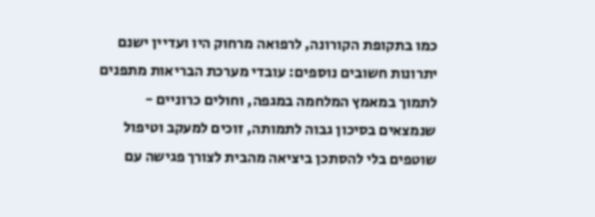כמו בתקופת הקורונה, לרפואה מרחוק היו ועדיין ישנם יתרונות חשובים נוספים: עובדי מערכת הבריאות מתפנים לתמוך במאמץ המלחמה במגפה, וחולים כרוניים - שנמצאים בסיכון גבוה לתמותה, זוכים למעקב וטיפול שוטפים בלי להסתכן ביציאה מהבית לצורך פגישה עם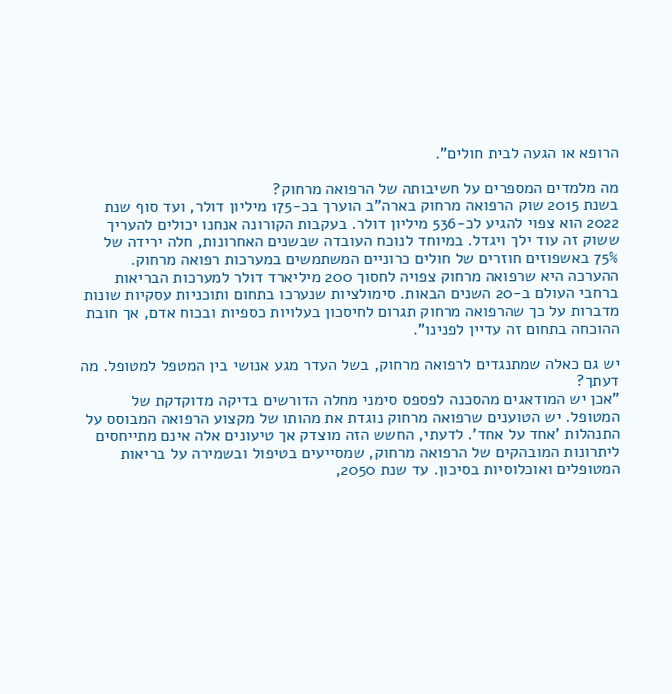הרופא או הגעה לבית חולים".

מה מלמדים המספרים על חשיבותה של הרפואה מרחוק?
בשנת 2015 שוק הרפואה מרחוק בארה"ב הוערך בכ-175 מיליון דולר, ועד סוף שנת 2022 הוא צפוי להגיע לכ-536 מיליון דולר. בעקבות הקורונה אנחנו יכולים להעריך ששוק זה עוד ילך ויגדל. במיוחד לנוכח העובדה שבשנים האחרונות, חלה ירידה של 75% באשפוזים חוזרים של חולים כרוניים המשתמשים במערכות רפואה מרחוק. ההערכה היא שרפואה מרחוק צפויה לחסוך 200 מיליארד דולר למערכות הבריאות ברחבי העולם ב-20 השנים הבאות. סימולציות שנערכו בתחום ותוכניות עסקיות שונות מדברות על כך שהרפואה מרחוק תגרום לחיסכון בעלויות כספיות ובכוח אדם, אך חובת ההוכחה בתחום זה עדיין לפנינו".

יש גם כאלה שמתנגדים לרפואה מרחוק, בשל העדר מגע אנושי בין המטפל למטופל. מה דעתך?
"אכן יש המודאגים מהסכנה לפספס סימני מחלה הדורשים בדיקה מדוקדקת של המטופל. יש הטוענים שרפואה מרחוק נוגדת את מהותו של מקצוע הרפואה המבוסס על התנהלות 'אחד על אחד'. לדעתי, החשש הזה מוצדק אך טיעונים אלה אינם מתייחסים ליתרונות המובהקים של הרפואה מרחוק, שמסייעים בטיפול ובשמירה על בריאות המטופלים ואוכלוסיות בסיכון. עד שנת 2050,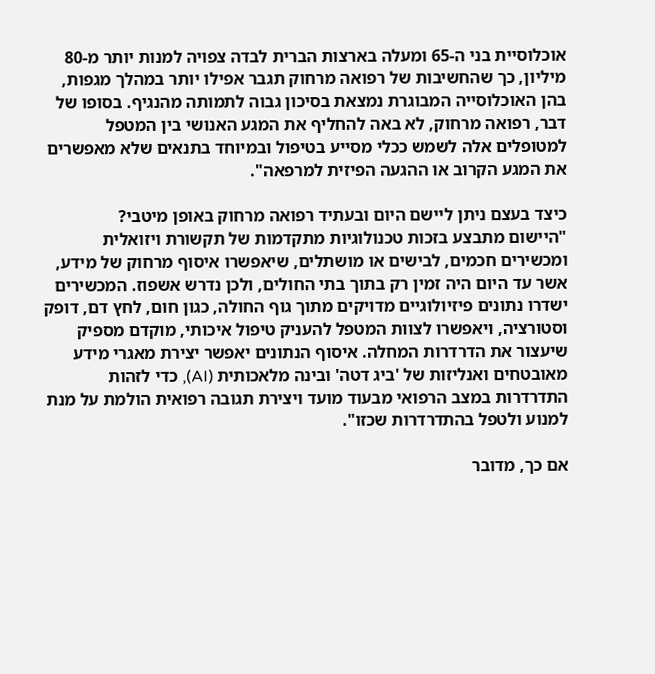אוכלוסיית בני ה-65 ומעלה בארצות הברית לבדה צפויה למנות יותר מ-80 מיליון, כך שהחשיבות של רפואה מרחוק תגבר אפילו יותר במהלך מגפות, בהן האוכלוסייה המבוגרת נמצאת בסיכון גבוה לתמותה מהנגיף. בסופו של דבר, רפואה מרחוק, לא באה להחליף את המגע האנושי בין המטפל למטופלים אלה לשמש ככלי מסייע בטיפול ובמיוחד בתנאים שלא מאפשרים את המגע הקרוב או ההגעה הפיזית למרפאה".

כיצד בעצם ניתן ליישם היום ובעתיד רפואה מרחוק באופן מיטבי?
"היישום מתבצע בזכות טכנולוגיות מתקדמות של תקשורת ויזואלית ומכשירים חכמים, לבישים או מושתלים, שיאפשרו איסוף מרחוק של מידע, אשר עד היום היה זמין רק בתוך בתי החולים, ולכן נדרש אשפוז. המכשירים ישדרו נתונים פיזיולוגיים מדויקים מתוך גוף החולה, כגון חום, לחץ דם, דופק וסטורציה, ויאפשרו לצוות המטפל להעניק טיפול איכותי, מוקדם מספיק שיעצור את הדרדרות המחלה. איסוף הנתונים יאפשר יצירת מאגרי מידע מאובטחים ואנליזות של 'ביג דטה' ובינה מלאכותית (AI), כדי לזהות התדרדרות במצב הרפואי מבעוד מועד ויצירת תגובה רפואית הולמת על מנת למנוע ולטפל בהתדרדרות שכזו".

אם כך, מדובר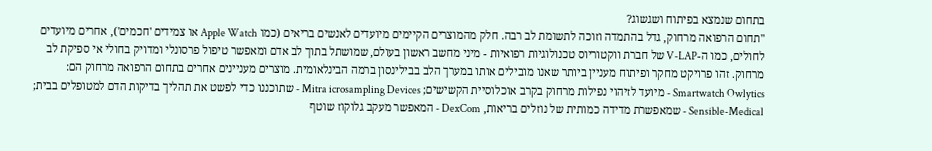בתחום שנמצא בפיתוח ושגשוג?
"תחום הרפואה מרחוק, גדל בהתמדה וזוכה לתשומת לב רבה. חלק מהמוצרים הקיימים מיועדים לאנשים בריאים (כמו Apple Watch או צמידים 'חכמים'), אחרים מיועדים לחולים, כמו ה-V-LAP של חברת ווקטוריוס טכנולוגיות רפואיות - מיני מחשב ראשון בעולם, שמושתל בתוך לב אדם ומאפשר טיפול פרסונלי ומדויק בחולי אי ספיקת לב מרחוק. זהו פרויקט מחקר ופיתוח מעניין ביותר שאנו מובילים אותו במערך הלב בבילינסון ברמה הבינלאומית. מוצרים מעניינים אחרים בתחום הרפואה מרחוק הם: Smartwatch Owlytics - מיועד לזיהוי נפילות מרחוק בקרב אוכלוסיית הקשישים; Mitra icrosampling Devices - שתוכננו כדי לפשט את תהליך בדיקות הדם למטופלים בבית; Sensible-Medical - שמאפשרת מדידה כמותית של נוזלים בריאות, DexCom - המאפשר מעקב גלוקוז שוטף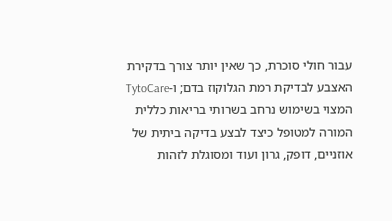עבור חולי סוכרת, כך שאין יותר צורך בדקירת האצבע לבדיקת רמת הגלוקוז בדם; ו-TytoCare המצוי בשימוש נרחב בשרותי בריאות כללית המורה למטופל כיצד לבצע בדיקה ביתית של אוזניים, דופק, גרון ועוד ומסוגלת לזהות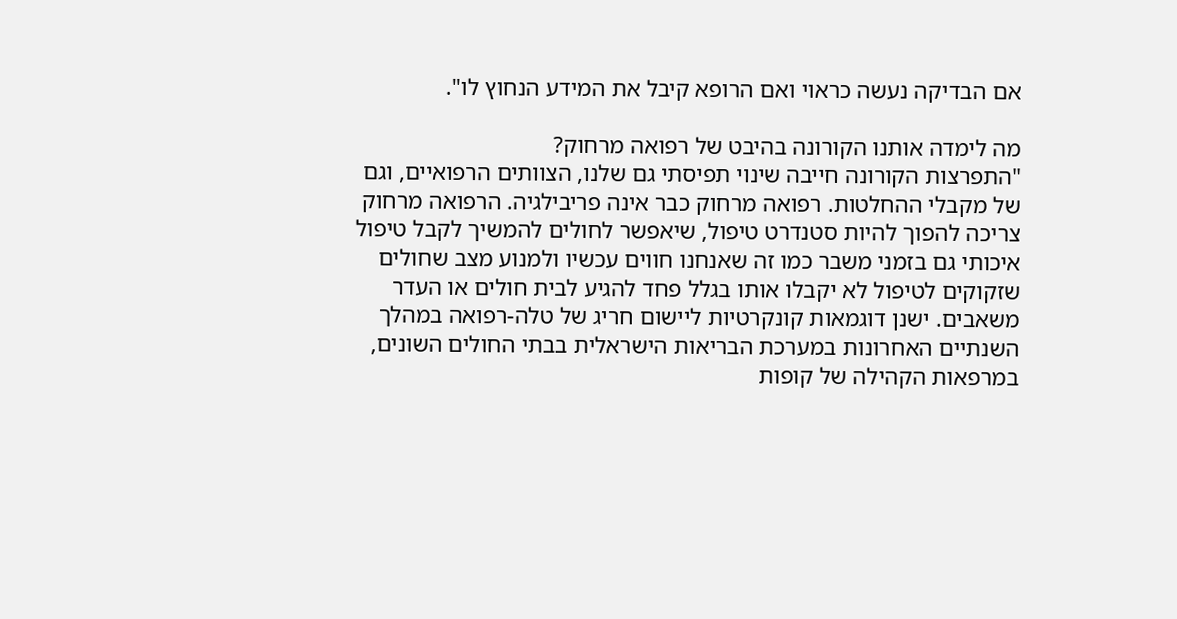אם הבדיקה נעשה כראוי ואם הרופא קיבל את המידע הנחוץ לו".

מה לימדה אותנו הקורונה בהיבט של רפואה מרחוק?
"התפרצות הקורונה חייבה שינוי תפיסתי גם שלנו, הצוותים הרפואיים, וגם של מקבלי ההחלטות. רפואה מרחוק כבר אינה פריבילגיה. הרפואה מרחוק צריכה להפוך להיות סטנדרט טיפול, שיאפשר לחולים להמשיך לקבל טיפול איכותי גם בזמני משבר כמו זה שאנחנו חווים עכשיו ולמנוע מצב שחולים שזקוקים לטיפול לא יקבלו אותו בגלל פחד להגיע לבית חולים או העדר משאבים. ישנן דוגמאות קונקרטיות ליישום חריג של טלה-רפואה במהלך השנתיים האחרונות במערכת הבריאות הישראלית בבתי החולים השונים, במרפאות הקהילה של קופות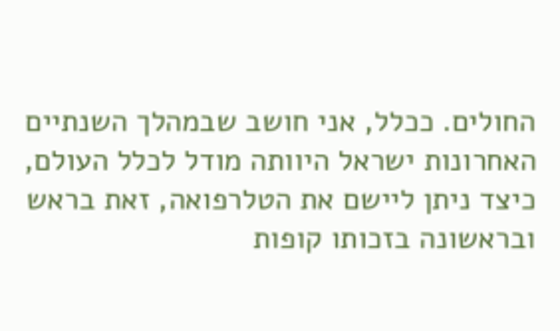החולים. ככלל, אני חושב שבמהלך השנתיים האחרונות ישראל היוותה מודל לכלל העולם, כיצד ניתן ליישם את הטלרפואה, זאת בראש ובראשונה בזכותו קופות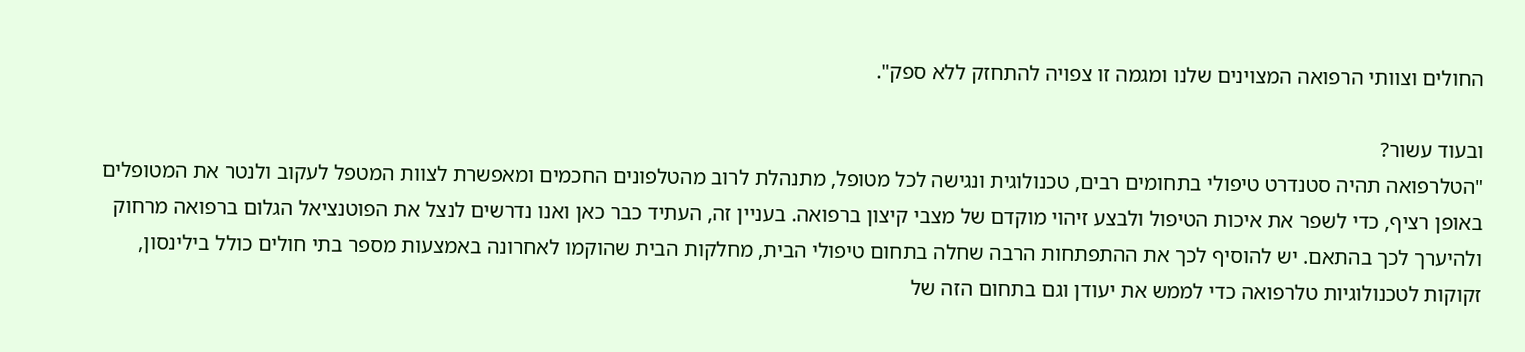החולים וצוותי הרפואה המצוינים שלנו ומגמה זו צפויה להתחזק ללא ספק".

ובעוד עשור?
"הטלרפואה תהיה סטנדרט טיפולי בתחומים רבים, טכנולוגית ונגישה לכל מטופל, מתנהלת לרוב מהטלפונים החכמים ומאפשרת לצוות המטפל לעקוב ולנטר את המטופלים באופן רציף, כדי לשפר את איכות הטיפול ולבצע זיהוי מוקדם של מצבי קיצון ברפואה. בעניין זה, העתיד כבר כאן ואנו נדרשים לנצל את הפוטנציאל הגלום ברפואה מרחוק ולהיערך לכך בהתאם. יש להוסיף לכך את ההתפתחות הרבה שחלה בתחום טיפולי הבית, מחלקות הבית שהוקמו לאחרונה באמצעות מספר בתי חולים כולל בילינסון, זקוקות לטכנולוגיות טלרפואה כדי לממש את יעודן וגם בתחום הזה של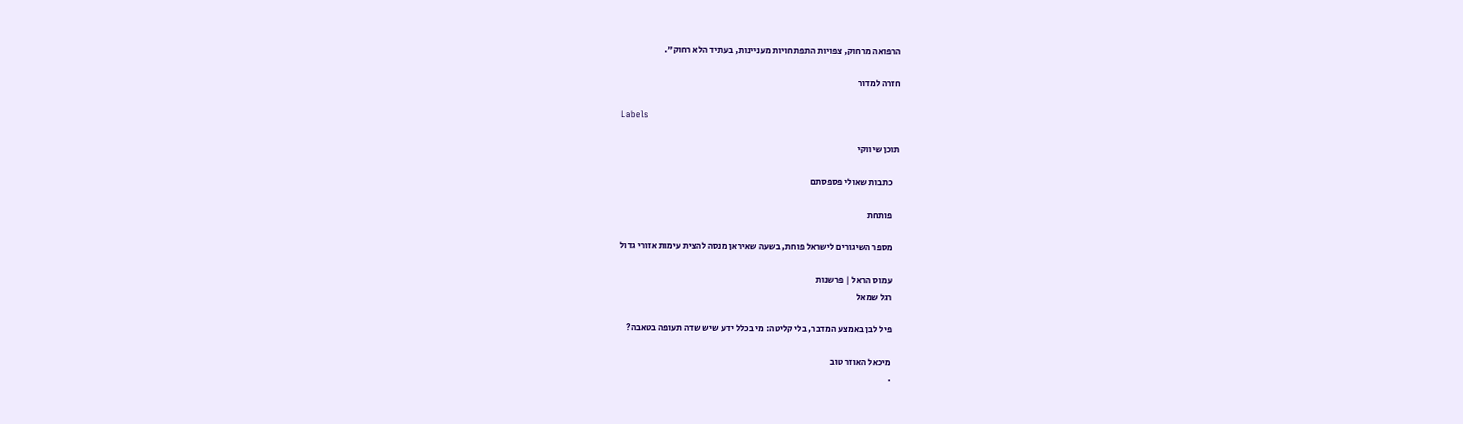הרפואה מרחוק, צפויות התפתחויות מעניינות, בעתיד הלא רחוק".

חזרה למדור

Labels

תוכן שיווקי

    כתבות שאולי פספסתם

    פותחת

    מספר השיגורים לישראל פוחת, בשעה שאיראן מנסה להצית עימות אזורי גדול

    עמוס הראל | פרשנות
    רגל שמאל

    פיל לבן באמצע המדבר, בלי קליטה: מי בכלל ידע שיש שדה תעופה בטאבה?

    מיכאל האוזר טוב
    .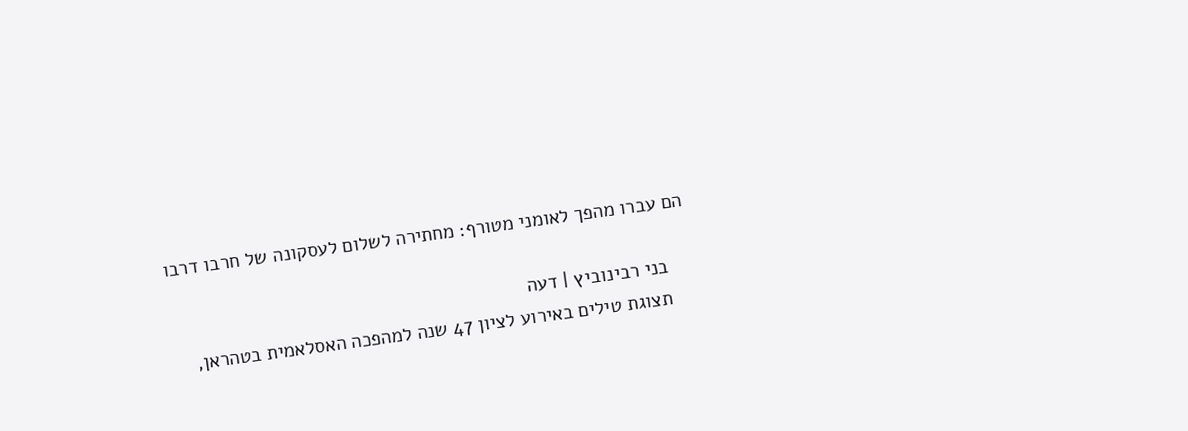הם עברו מהפך לאומני מטורף: מחתירה לשלום לעסקונה של חרבו דרבו

    בני רבינוביץ | דעה
    תצוגת טילים באירוע לציון 47 שנה למהפכה האסלאמית בטהראן,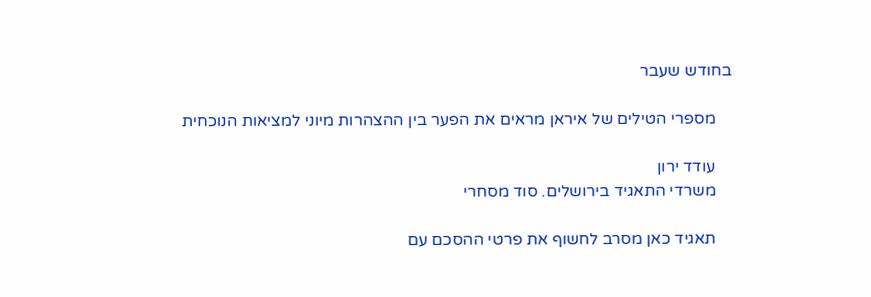בחודש שעבר

    מספרי הטילים של איראן מראים את הפער בין ההצהרות מיוני למציאות הנוכחית

    עודד ירון
    משרדי התאגיד בירושלים. סוד מסחרי

    תאגיד כאן מסרב לחשוף את פרטי ההסכם עם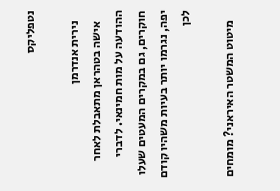נטפליקס

    נירית אנדרמן
    אישה בטהראן מתאבלת לאחר ההודעה על מות חמינאי. לדברי חוקרים, גם במקרים המעטים שעלו יפה, נגרמו יותר בעיות משהיו קודם לכן

    מיטוט המשטר האיראני? מומחים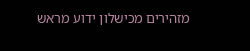מזהירים מכישלון ידוע מראש